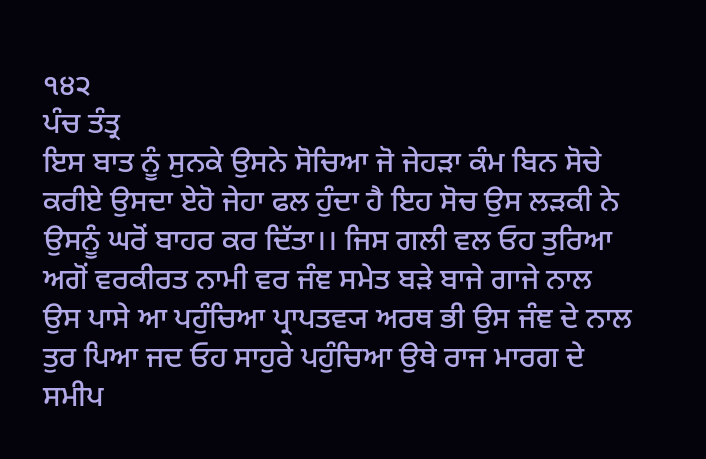੧੪੨
ਪੰਚ ਤੰਤ੍ਰ
ਇਸ ਬਾਤ ਨੂੰ ਸੁਨਕੇ ਉਸਨੇ ਸੋਚਿਆ ਜੋ ਜੇਹੜਾ ਕੰਮ ਬਿਨ ਸੋਚੇ ਕਰੀਏ ਉਸਦਾ ਏਹੋ ਜੇਹਾ ਫਲ ਹੁੰਦਾ ਹੈ ਇਹ ਸੋਚ ਉਸ ਲੜਕੀ ਨੇ ਉਸਨੂੰ ਘਰੋਂ ਬਾਹਰ ਕਰ ਦਿੱਤਾ।। ਜਿਸ ਗਲੀ ਵਲ ਓਹ ਤੁਰਿਆ ਅਗੋਂ ਵਰਕੀਰਤ ਨਾਮੀ ਵਰ ਜੰਞ ਸਮੇਤ ਬੜੇ ਬਾਜੇ ਗਾਜੇ ਨਾਲ ਉਸ ਪਾਸੇ ਆ ਪਹੁੰਚਿਆ ਪ੍ਰਾਪਤਵ੍ਯ ਅਰਥ ਭੀ ਉਸ ਜੰਞ ਦੇ ਨਾਲ ਤੁਰ ਪਿਆ ਜਦ ਓਹ ਸਾਹੁਰੇ ਪਹੁੰਚਿਆ ਉਥੇ ਰਾਜ ਮਾਰਗ ਦੇ ਸਮੀਪ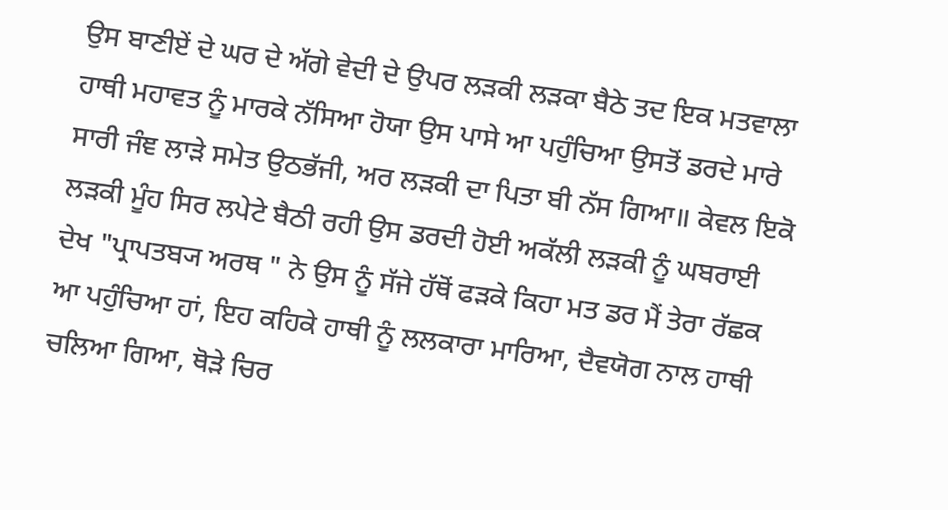ਉਸ ਬਾਣੀਏਂ ਦੇ ਘਰ ਦੇ ਅੱਗੇ ਵੇਦੀ ਦੇ ਉਪਰ ਲੜਕੀ ਲੜਕਾ ਬੈਠੇ ਤਦ ਇਕ ਮਤਵਾਲਾ ਹਾਥੀ ਮਹਾਵਤ ਨੂੰ ਮਾਰਕੇ ਨੱਸਿਆ ਹੋਯਾ ਉਸ ਪਾਸੇ ਆ ਪਹੁੰਚਿਆ ਉਸਤੋਂ ਡਰਦੇ ਮਾਰੇ ਸਾਰੀ ਜੰਞ ਲਾੜੇ ਸਮੇਤ ਉਠਭੱਜੀ, ਅਰ ਲੜਕੀ ਦਾ ਪਿਤਾ ਬੀ ਨੱਸ ਗਿਆ॥ ਕੇਵਲ ਇਕੋ ਲੜਕੀ ਮੂੰਹ ਸਿਰ ਲਪੇਟੇ ਬੈਠੀ ਰਹੀ ਉਸ ਡਰਦੀ ਹੋਈ ਅਕੱਲੀ ਲੜਕੀ ਨੂੰ ਘਬਰਾਈ ਦੇਖ "ਪ੍ਰਾਪਤਬ੍ਯ ਅਰਥ " ਨੇ ਉਸ ਨੂੰ ਸੱਜੇ ਹੱਥੋਂ ਫੜਕੇ ਕਿਹਾ ਮਤ ਡਰ ਮੈਂ ਤੇਰਾ ਰੱਛਕ ਆ ਪਹੁੰਚਿਆ ਹਾਂ, ਇਹ ਕਹਿਕੇ ਹਾਥੀ ਨੂੰ ਲਲਕਾਰਾ ਮਾਰਿਆ, ਦੈਵਯੋਗ ਨਾਲ ਹਾਥੀ ਚਲਿਆ ਗਿਆ, ਥੋੜੇ ਚਿਰ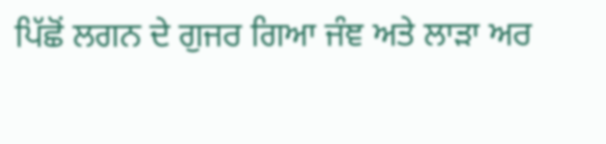ਪਿੱਛੋਂ ਲਗਨ ਦੇ ਗੁਜਰ ਗਿਆ ਜੰਞ ਅਤੇ ਲਾੜਾ ਅਰ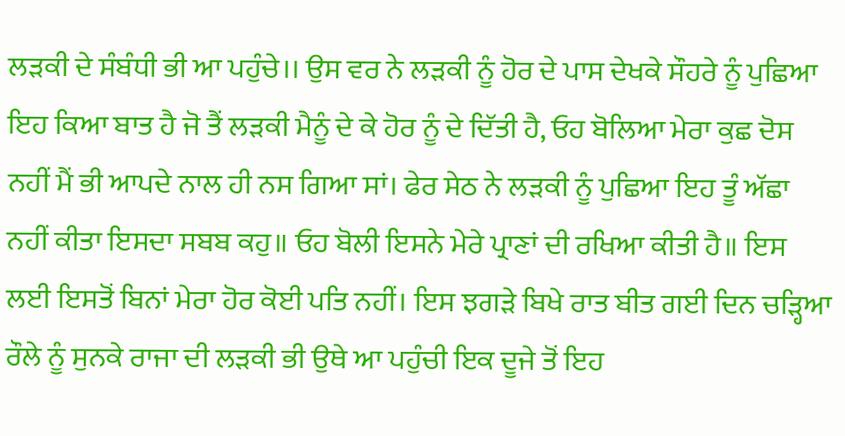ਲੜਕੀ ਦੇ ਸੰਬੰਧੀ ਭੀ ਆ ਪਹੁੰਚੇ।। ਉਸ ਵਰ ਨੇ ਲੜਕੀ ਨੂੰ ਹੋਰ ਦੇ ਪਾਸ ਦੇਖਕੇ ਸੌਹਰੇ ਨੂੰ ਪੁਛਿਆ ਇਹ ਕਿਆ ਬਾਤ ਹੈ ਜੋ ਤੈਂ ਲੜਕੀ ਮੈਨੂੰ ਦੇ ਕੇ ਹੋਰ ਨੂੰ ਦੇ ਦਿੱਤੀ ਹੈ, ਓਹ ਬੋਲਿਆ ਮੇਰਾ ਕੁਛ ਦੋਸ ਨਹੀਂ ਮੈਂ ਭੀ ਆਪਦੇ ਨਾਲ ਹੀ ਨਸ ਗਿਆ ਸਾਂ। ਫੇਰ ਸੇਠ ਨੇ ਲੜਕੀ ਨੂੰ ਪੁਛਿਆ ਇਹ ਤੂੰ ਅੱਛਾ ਨਹੀਂ ਕੀਤਾ ਇਸਦਾ ਸਬਬ ਕਹੁ॥ ਓਹ ਬੋਲੀ ਇਸਨੇ ਮੇਰੇ ਪ੍ਰਾਣਾਂ ਦੀ ਰਖਿਆ ਕੀਤੀ ਹੈ॥ ਇਸ ਲਈ ਇਸਤੋਂ ਬਿਨਾਂ ਮੇਰਾ ਹੋਰ ਕੋਈ ਪਤਿ ਨਹੀਂ। ਇਸ ਝਗੜੇ ਬਿਖੇ ਰਾਤ ਬੀਤ ਗਈ ਦਿਨ ਚੜ੍ਹਿਆ ਰੌਲੇ ਨੂੰ ਸੁਨਕੇ ਰਾਜਾ ਦੀ ਲੜਕੀ ਭੀ ਉਥੇ ਆ ਪਹੁੰਚੀ ਇਕ ਦੂਜੇ ਤੋਂ ਇਹ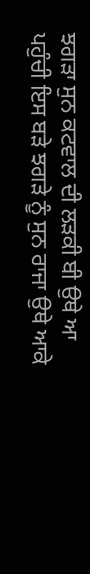ਝਗੜਾ ਸੁਨ ਕਟਵਾਲ ਦੀ ਲੜਕੀ ਬੀ ਉਥੇ ਆ ਪਹੁੰਚੀ ਇਸ ਬੜੇ ਝਗੜੇ ਨੂੰ ਸੁਨ ਰਾਜਾ ਉਥੇ ਆਕੇ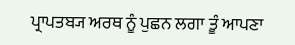ਪ੍ਰਾਪਤਬ੍ਯ ਅਰਥ ਨੂੰ ਪੁਛਨ ਲਗਾ ਤੂੰ ਆਪਣਾ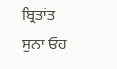ਬ੍ਰਿਤਾਂਤ ਸੁਨਾ ਓਹ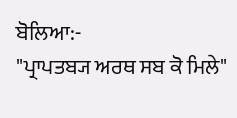ਬੋਲਿਆ:-
"ਪ੍ਰਾਪਤਬ੍ਯ ਅਰਥ ਸਬ ਕੋ ਮਿਲੇ"